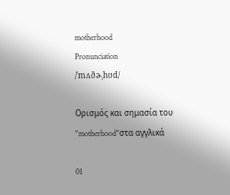motherhood
Pronunciation
/ˈmʌðɚˌhʊd/

Ορισμός και σημασία του "motherhood"στα αγγλικά

01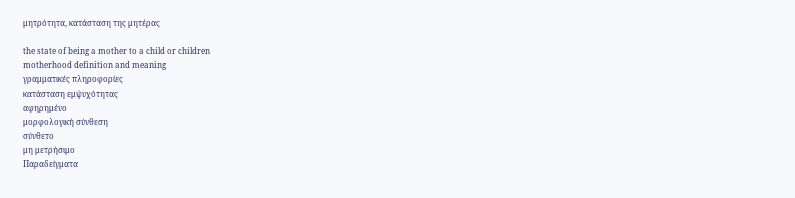μητρότητα, κατάσταση της μητέρας

the state of being a mother to a child or children
motherhood definition and meaning
γραμματικές πληροφορίες
κατάσταση εμψυχότητας
αφηρημένο
μορφολογική σύνθεση
σύνθετο
μη μετρήσιμο
Παραδείγματα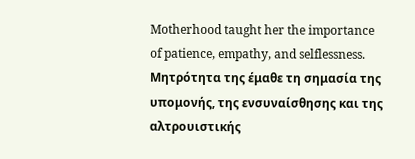Motherhood taught her the importance of patience, empathy, and selflessness.
Μητρότητα της έμαθε τη σημασία της υπομονής, της ενσυναίσθησης και της αλτρουιστικής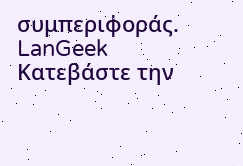συμπεριφοράς.
LanGeek
Κατεβάστε την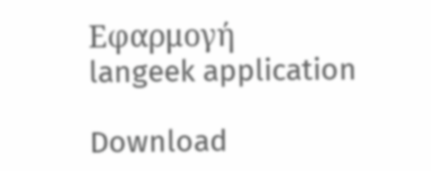Εφαρμογή
langeek application

Download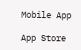Mobile App

App Store